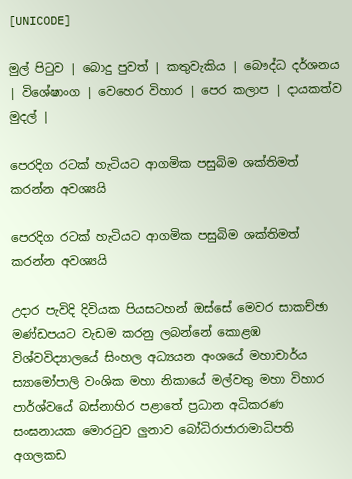[UNICODE]

මුල් පිටුව | බොදු පුවත් | කතුවැකිය | බෞද්ධ දර්ශනය | විශේෂාංග | වෙහෙර විහාර | පෙර කලාප | දායකත්ව මුදල් |

පෙරදිග රටක් හැටියට ආගමික පසුබිම ශක්තිමත් කරන්න අවශ්‍යයි

පෙරදිග රටක් හැටියට ආගමික පසුබිම ශක්තිමත් කරන්න අවශ්‍යයි

උදාර පැවිදි දිවියක පියසටහන් ඔස්සේ මෙවර සාකච්ඡා මණ්ඩපයට වැඩම කරනු ලබන්නේ කොළඹ විශ්වවිද්‍යාලයේ සිංහල අධ්‍යයන අංශයේ මහාචාර්ය ස්‍යාමෝපාලි වංශික මහා නිකායේ මල්වතු මහා විහාර පාර්ශ්වයේ බස්නාහිර පළාතේ ප්‍රධාන අධිකරණ සංඝනායක මොරටුව ලුනාව බෝධිරාජාරාමාධිපති අගලකඩ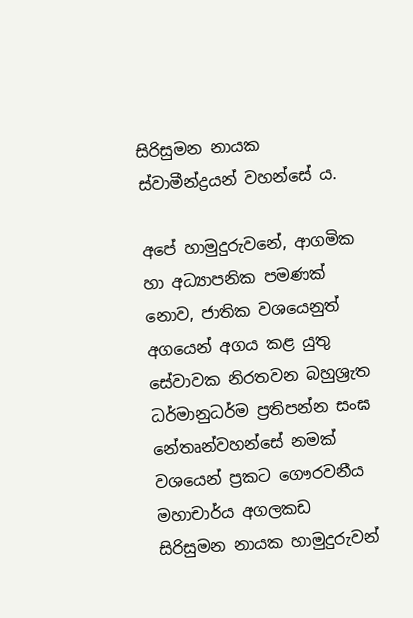සිරිසුමන නායක ස්වාමීන්ද්‍රයන් වහන්සේ ය.

අපේ හාමුදුරුවනේ, ආගමික හා අධ්‍යාපනික පමණක් නොව, ජාතික වශයෙනුත් අගයෙන් අගය කළ යුතු සේවාවක නිරතවන බහුශ්‍රැත ධර්මානුධර්ම ප්‍රතිපන්න සංඝ නේතෘන්වහන්සේ නමක් වශයෙන් ප්‍රකට ගෞරවනීය මහාචාර්ය අගලකඩ සිරිසුමන නායක හාමුදුරුවන්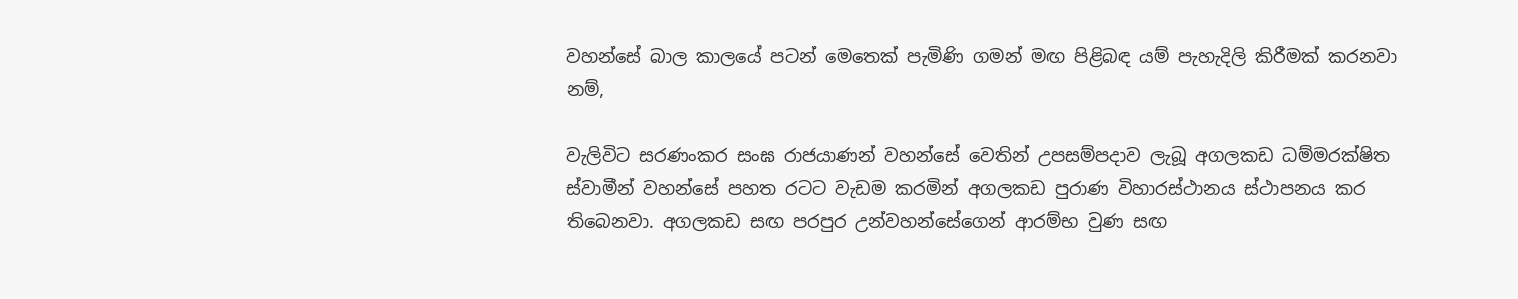වහන්සේ බාල කාලයේ පටන් මෙතෙක් පැමිණි ගමන් මඟ පිළිබඳ යම් පැහැදිලි කිරීමක් කරනවා නම්,

වැලිවිට සරණංකර සංඝ රාජයාණන් වහන්සේ වෙතින් උපසම්පදාව ලැබූ අගලකඩ ධම්මරක්ෂිත ස්වාමීන් වහන්සේ පහත රටට වැඩම කරමින් අගලකඩ පුරාණ විහාරස්ථානය ස්ථාපනය කර තිබෙනවා. අගලකඩ සඟ පරපුර උන්වහන්සේගෙන් ආරම්භ වුණ සඟ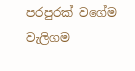පරපුරක් වගේම වැලිගම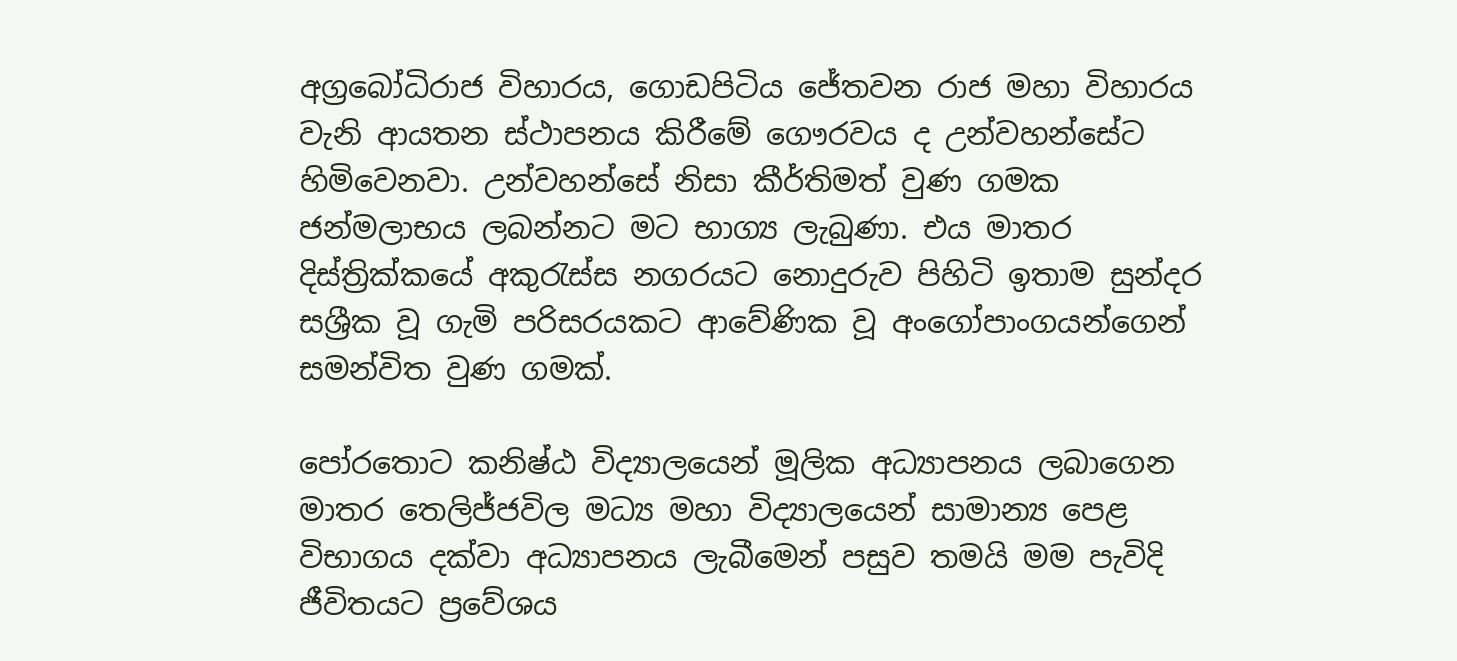අග්‍රබෝධිරාජ විහාරය, ගොඩපිටිය ජේතවන රාජ මහා විහාරය වැනි ආයතන ස්ථාපනය කිරීමේ ගෞරවය ද උන්වහන්සේට හිමිවෙනවා. උන්වහන්සේ නිසා කීර්තිමත් වුණ ගමක ජන්මලාභය ලබන්නට මට භාග්‍ය ලැබුණා. එය මාතර දිස්ත්‍රික්කයේ අකුරැස්ස නගරයට නොදුරුව පිහිටි ඉතාම සුන්දර සශ්‍රීක වූ ගැමි පරිසරයකට ආවේණික වූ අංගෝපාංගයන්ගෙන් සමන්විත වුණ ගමක්.

පෝරතොට කනිෂ්ඨ විද්‍යාලයෙන් මූලික අධ්‍යාපනය ලබාගෙන මාතර තෙලිජ්ජවිල මධ්‍ය මහා විද්‍යාලයෙන් සාමාන්‍ය පෙළ විභාගය දක්වා අධ්‍යාපනය ලැබීමෙන් පසුව තමයි මම පැවිදි ජීවිතයට ප්‍රවේශය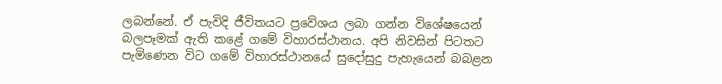ලබන්නේ. ඒ පැවිදි ජීවිතයට ප්‍රවේශය ලබා ගන්න විශේෂයෙන් බලපෑමක් ඇති කළේ ගමේ විහාරස්ථානය. අපි නිවසින් පිටතට පැමිණෙන විට ගමේ විහාරස්ථානයේ සුදෝසුදු පැහැයෙන් බබළන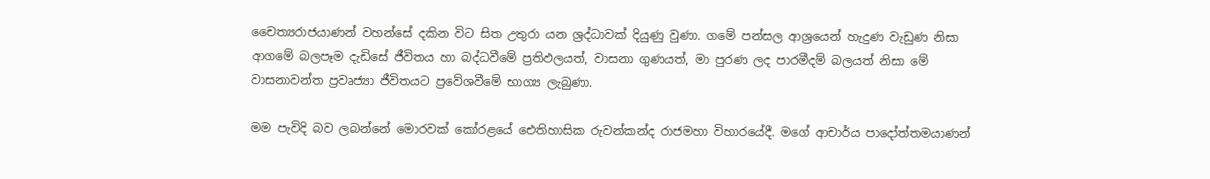චෛත්‍යරාජයාණන් වහන්සේ දකින විට සිත උතුරා යන ශ්‍රද්ධාවක් දියුණු වුණා. ගමේ පන්සල ආශ්‍රයෙන් හැදුණ වැඩුණ නිසා ආගමේ බලපෑම දැඩිසේ ජීවිතය හා බද්ධවීමේ ප්‍රතිඵලයත්, වාසනා ගුණයත්, මා පුරණ ලද පාරමීදම් බලයත් නිසා මේ වාසනාවන්ත ප්‍රවෘජ්‍යා ජීවිතයට ප්‍රවේශවීමේ භාග්‍ය ලැබුණා.

මම පැවිදි බව ලබන්නේ මොරවක් කෝරළයේ ඓතිහාසික රුවන්කන්ද රාජමහා විහාරයේදී. මගේ ආචාර්ය පාදෝත්තමයාණන්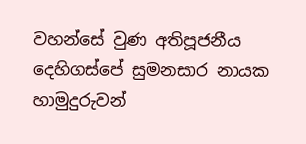වහන්සේ වුණ අතිපූජනීය දෙහිගස්පේ සුමනසාර නායක හාමුදුරුවන්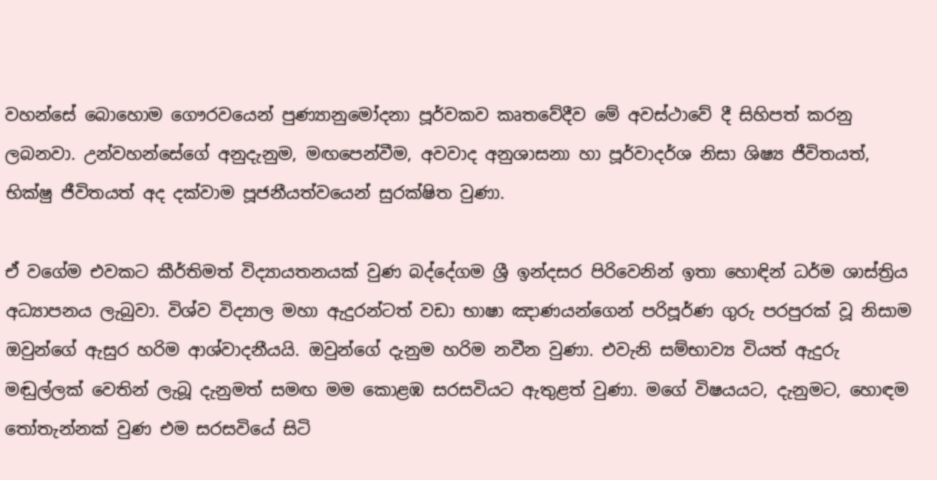වහන්සේ බොහොම ගෞරවයෙන් පුණ්‍යානුමෝදනා පූර්වකව කෘතවේදීව මේ අවස්ථාවේ දී සිහිපත් කරනු ලබනවා. උන්වහන්සේගේ අනුදැනුම, මඟපෙන්වීම, අවවාද අනුශාසනා හා පූර්වාදර්ශ නිසා ශිෂ්‍ය ජීවිතයත්, භික්ෂු ජීවිතයත් අද දක්වාම පූජනීයත්වයෙන් සුරක්ෂිත වුණා.

ඒ වගේම එවකට කීර්තිමත් විද්‍යායතනයක් වුණ බද්දේගම ශ්‍රී ඉන්දසර පිරිවෙනින් ඉතා හොඳින් ධර්ම ශාස්ත්‍රිය අධ්‍යාපනය ලැබුවා. විශ්ව විද්‍යාල මහා ඇදුරන්ටත් වඩා භාෂා ඤාණයන්ගෙන් පරිපූර්ණ ගුරු පරපුරක් වූ නිසාම ඔවුන්ගේ ඇසුර හරිම ආශ්වාදනීයයි. ඔවුන්ගේ දැනුම හරිම නවීන වුණා. එවැනි සම්භාව්‍ය වියත් ඇදුරු මඬුල්ලක් වෙතින් ලැබූ දැනුමත් සමඟ මම කොළඹ සරසවියට ඇතුළත් වුණා. මගේ විෂයයට, දැනුමට, හොඳම තෝතැන්නක් වුණ එම සරසවියේ සිටි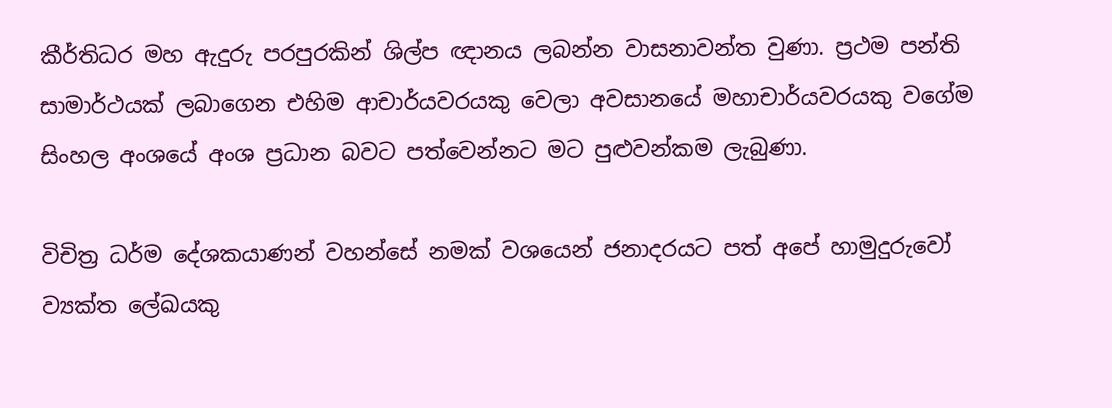කීර්තිධර මහ ඇදුරු පරපුරකින් ශිල්ප ඥානය ලබන්න වාසනාවන්ත වුණා. ප්‍රථම පන්ති සාමාර්ථයක් ලබාගෙන එහිම ආචාර්යවරයකු වෙලා අවසානයේ මහාචාර්යවරයකු වගේම සිංහල අංශයේ අංශ ප්‍රධාන බවට පත්වෙන්නට මට පුළුවන්කම ලැබුණා.

විචිත්‍ර ධර්ම දේශකයාණන් වහන්සේ නමක් වශයෙන් ජනාදරයට පත් අපේ හාමුදුරුවෝ ව්‍යක්ත ලේඛයකු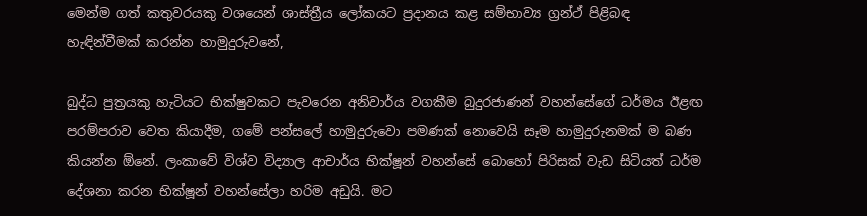මෙන්ම ගත් කතුවරයකු වශයෙන් ශාස්ත්‍රීය ලෝකයට ප්‍රදානය කළ සම්භාව්‍ය ග්‍රන්ථ් පිළිබඳ හැඳින්වීමක් කරන්න හාමුදුරුවනේ,

බුද්ධ පුත්‍රයකු හැටියට භික්ෂුවකට පැවරෙන අනිවාර්ය වගකීම බුදුරජාණන් වහන්සේගේ ධර්මය ඊළඟ පරම්පරාව වෙත කියාදීම, ගමේ පන්සලේ හාමුදුරුවො පමණක් නොවෙයි සෑම හාමුදුරුනමක් ම බණ කියන්න ඕනේ. ලංකාවේ විශ්ව විද්‍යාල ආචාර්ය භික්ෂූන් වහන්සේ බොහෝ පිරිසක් වැඩ සිටියත් ධර්ම දේශනා කරන භික්ෂූන් වහන්සේලා හරිම අඩුයි. මට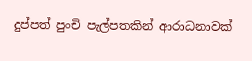දුප්පත් පුංචි පැල්පතකින් ආරාධනාවක්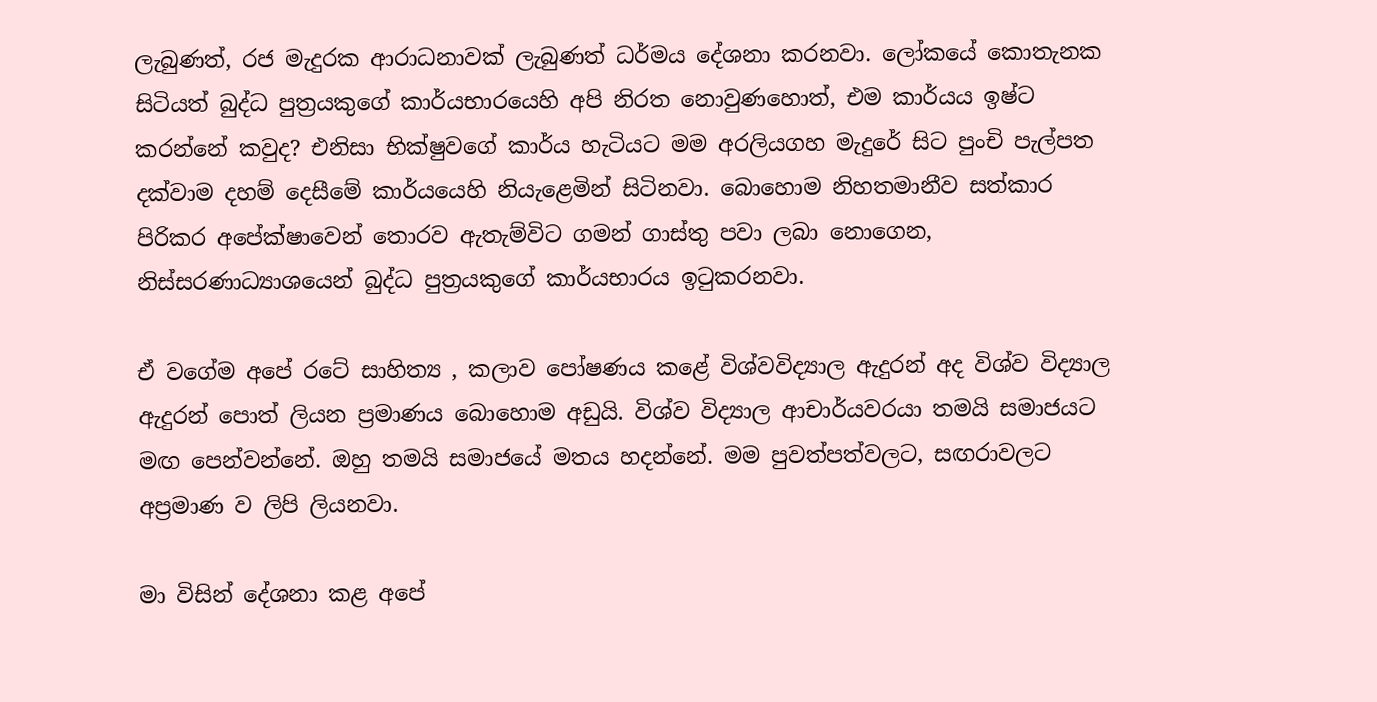ලැබුණත්, රජ මැදුරක ආරාධනාවක් ලැබුණත් ධර්මය දේශනා කරනවා. ලෝකයේ කොතැනක සිටියත් බුද්ධ පුත්‍රයකුගේ කාර්යභාරයෙහි අපි නිරත නොවුණහොත්, එම කාර්යය ඉෂ්ට කරන්නේ කවුද? එනිසා භික්ෂුවගේ කාර්ය හැටියට මම අරලියගහ මැදුරේ සිට පුංචි පැල්පත දක්වාම දහම් දෙසීමේ කාර්යයෙහි නියැළෙමින් සිටිනවා. බොහොම නිහතමානීව සත්කාර පිරිකර අපේක්ෂාවෙන් තොරව ඇතැම්විට ගමන් ගාස්තු පවා ලබා නොගෙන, නිස්සරණාධ්‍යාශයෙන් බුද්ධ පුත්‍රයකුගේ කාර්යභාරය ඉටුකරනවා.

ඒ වගේම අපේ රටේ සාහිත්‍ය , කලාව පෝෂණය කළේ විශ්වවිද්‍යාල ඇදුරන් අද විශ්ව විද්‍යාල ඇදුරන් පොත් ලියන ප්‍රමාණය බොහොම අඩුයි. විශ්ව විද්‍යාල ආචාර්යවරයා තමයි සමාජයට මඟ පෙන්වන්නේ. ඔහු තමයි සමාජයේ මතය හදන්නේ. මම පුවත්පත්වලට, සඟරාවලට අප්‍රමාණ ව ලිපි ලියනවා.

මා විසින් දේශනා කළ අපේ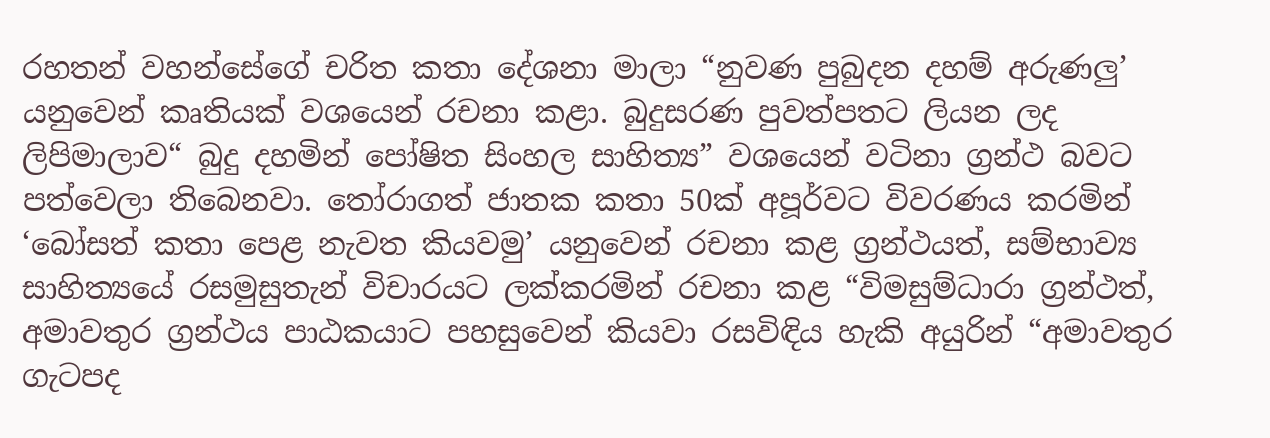රහතන් වහන්සේගේ චරිත කතා දේශනා මාලා “නුවණ පුබුදන දහම් අරුණලු’ යනුවෙන් කෘතියක් වශයෙන් රචනා කළා. බුදුසරණ පුවත්පතට ලියන ලද ලිපිමාලාව“ බුදු දහමින් පෝෂිත සිංහල සාහිත්‍ය” වශයෙන් වටිනා ග්‍රන්ථ බවට පත්වෙලා තිබෙනවා. තෝරාගත් ජාතක කතා 50ක් අපූර්වට විවරණය කරමින් ‘බෝසත් කතා පෙළ නැවත කියවමු’ යනුවෙන් රචනා කළ ග්‍රන්ථයත්, සම්භාව්‍ය සාහිත්‍යයේ රසමුසුතැන් විචාරයට ලක්කරමින් රචනා කළ “විමසුම්ධාරා ග්‍රන්ථත්, අමාවතුර ග්‍රන්ථය පාඨකයාට පහසුවෙන් කියවා රසවිඳිය හැකි අයුරින් “අමාවතුර ගැටපද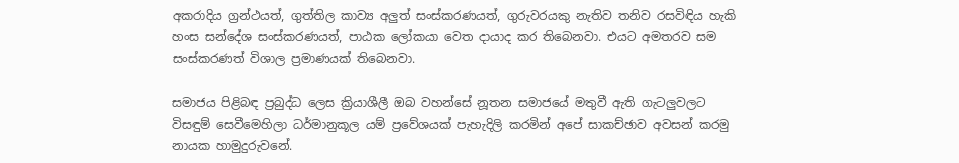අකරාදිය ග්‍රන්ථයත්, ගුත්තිල කාව්‍ය අලුත් සංස්කරණයත්, ගුරුවරයකු නැතිව තනිව රසවිඳිය හැකි හංස සන්දේශ සංස්කරණයත්, පාඨක ලෝකයා වෙත දායාද කර තිබෙනවා. එයට අමතරව සම සංස්කරණත් විශාල ප්‍රමාණයක් තිබෙනවා.

සමාජය පිළිබඳ ප්‍රබුද්ධ ලෙස ක්‍රියාශීලී ඔබ වහන්සේ නූතන සමාජයේ මතුවී ඇති ගැටලුවලට විසඳුම් සෙවීමෙහිලා ධර්මානුකූල යම් ප්‍රවේශයක් පැහැදිලි කරමින් අපේ සාකච්ඡාව අවසන් කරමු නායක හාමුදුරුවනේ.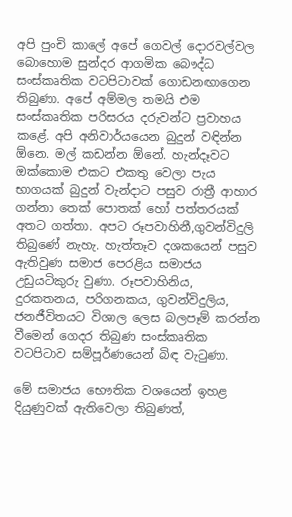අපි පුංචි කාලේ අපේ ගෙවල් දොරවල්වල බොහොම සුන්දර ආගමික බෞද්ධ සංස්කෘතික වටපිටාවක් ගොඩනඟාගෙන තිබුණා. අපේ අම්මල තමයි එම සංස්කෘතික පරිසරය දරුවන්ට ප්‍රවාහය කළේ. අපි අනිවාර්යයෙන බුදුන් වඳින්න ඕනෙ. මල් කඩන්න ඕනේ. හැන්දෑවට ඔක්කොම එකට එකතු වෙලා පැය භාගයක් බුදුන් වැන්දාට පසුව රාත්‍රී ආහාර ගන්නා තෙක් පොතක් හෝ පත්තරයක් අතට ගත්තා. අපට රූපවාහිනී,ගුවන්විදුලි තිබුණේ නැහැ. හැත්තෑව දශකයෙන් පසුව ඇතිවුණ සමාජ පෙරළිය සමාජය උඩුයටිකුරු වුණා. රූපවාහිනිය, දුරකතනය, පරිගනකය, ගුවන්විදුලිය, ජනජීවිතයට විශාල ලෙස බලපෑම් කරන්න වීමෙන් ගෙදර තිබුණ සංස්කෘතික වටපිටාව සම්පූර්ණයෙන් බිඳ වැටුණා.

මේ සමාජය භෞතික වශයෙන් ඉහළ දියුණුවක් ඇතිවෙලා තිබුණත්,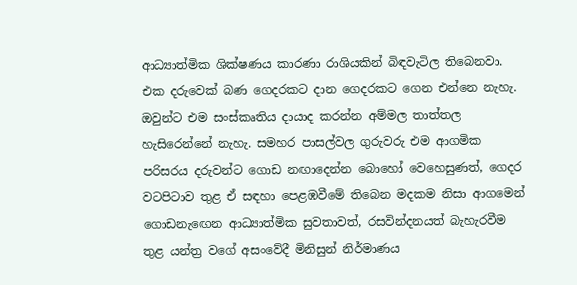ආධ්‍යාත්මික ශික්ෂණය කාරණා රාශියකින් බිඳවැටිල තිබෙනවා. එක දරුවෙක් බණ ගෙදරකට දාන ගෙදරකට ගෙන එන්නෙ නැහැ. ඔවුන්ට එම සංස්කෘතිය දායාද කරන්න අම්මල තාත්තල හැසිරෙන්නේ නැහැ. සමහර පාසල්වල ගුරුවරු එම ආගමික පරිසරය දරුවන්ට ගොඩ නඟාදෙන්න බොහෝ වෙහෙසුණත්, ගෙදර වටපිටාව තුළ ඒ සඳහා පෙළඹවීමේ තිබෙන මදකම නිසා ආගමෙන් ගොඩනැඟෙන ආධ්‍යාත්මික සුවතාවත්, රසවින්දනයත් බැහැරවීම තුළ යන්ත්‍ර වගේ අසංවේදී මිනිසුන් නිර්මාණය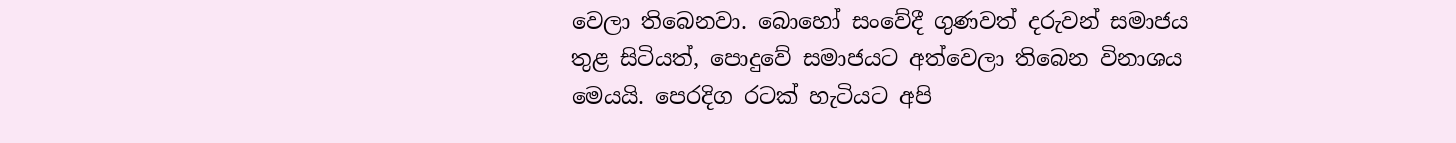වෙලා තිබෙනවා. බොහෝ සංවේදී ගුණවත් දරුවන් සමාජය තුළ සිටියත්, පොදුවේ සමාජයට අත්වෙලා තිබෙන විනාශය මෙයයි. පෙරදිග රටක් හැටියට අපි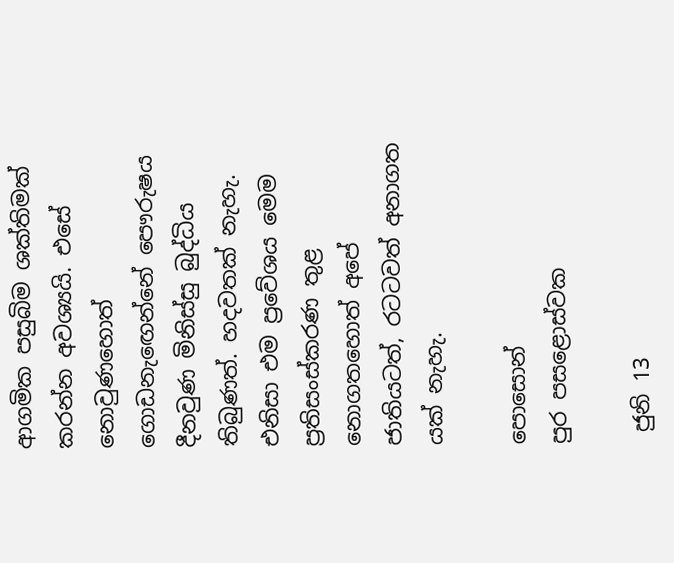ආගමික පසුබිම ශක්තිමක් කරන්න අවශ්‍යයි. එසේ නොවුණහොත් ගොඩනැඟෙන්නේ පෞරුෂය දීනවුණ මිනිස්සු බුද්ධිය තිබුණත්. හදවතක් නැහැ. එනිසා එම ප්‍රවේශය මෙම ප්‍රතිසංස්කරණ තුළ නොගතහොත් අපේ ජාතියටත්, රටටවත් අනාගත යක් නැහැ.

පොසොන්
පුර පසළොස්වක

 ජුනි 13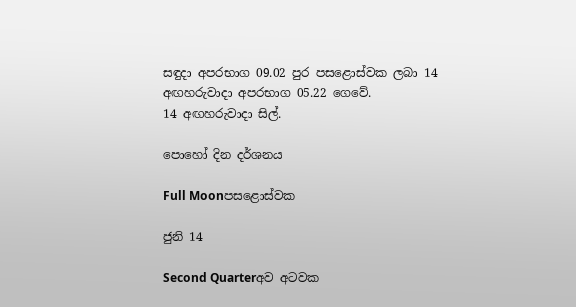සඳුදා අපරභාග 09.02 පුර පසළොස්වක ලබා 14 අඟහරුවාදා අපරභාග 05.22 ගෙවේ.
14 අඟහරුවාදා සිල්.

පොහෝ දින දර්ශනය

Full Moonපසළොස්වක

ජුනි 14

Second Quarterඅව අටවක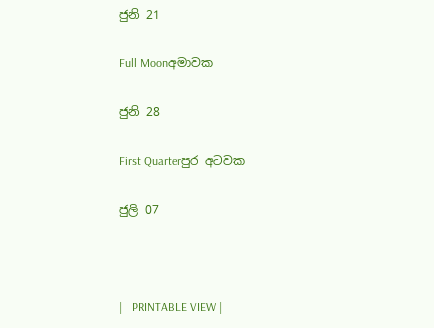ජුනි 21

Full Moonඅමාවක

ජුනි 28

First Quarterපුර අටවක

ජුලි 07



|   PRINTABLE VIEW |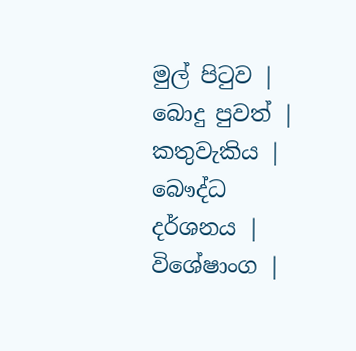මුල් පිටුව | බොදු පුවත් | කතුවැකිය | බෞද්ධ දර්ශනය | විශේෂාංග |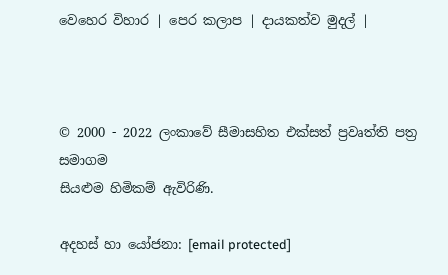වෙහෙර විහාර | පෙර කලාප | දායකත්ව මුදල් |



© 2000 - 2022 ලංකාවේ සීමාසහිත එක්සත් ප්‍රවෘත්ති පත්‍ර සමාගම
සියළුම හිමිකම් ඇවිරිණි.

අදහස් හා යෝජනා: [email protected]